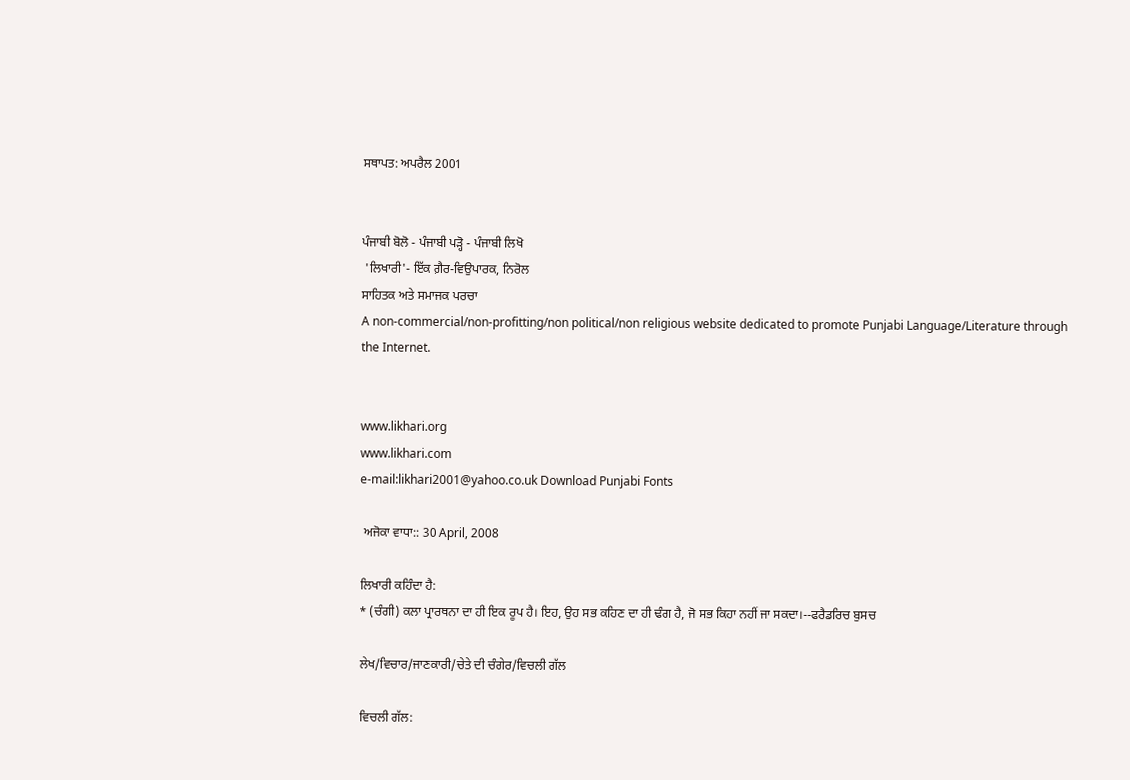ਸਥਾਪਤ: ਅਪਰੈਲ 2001


ਪੰਜਾਬੀ ਬੋਲੋ - ਪੰਜਾਬੀ ਪੜ੍ਹੋ - ਪੰਜਾਬੀ ਲਿਖੋ
 'ਲਿਖਾਰੀ'- ਇੱਕ ਗ਼ੈਰ-ਵਿਉਪਾਰਕ, ਨਿਰੋਲ
ਸਾਹਿਤਕ ਅਤੇ ਸਮਾਜਕ ਪਰਚਾ
A non-commercial/non-profitting/non political/non religious website dedicated to promote Punjabi Language/Literature through the Internet.


www.likhari.org
www.likhari.com
e-mail:likhari2001@yahoo.co.uk Download Punjabi Fonts

 ਅਜੋਕਾ ਵਾਧਾ:: 30 April, 2008

ਲਿਖਾਰੀ ਕਹਿੰਦਾ ਹੈ:
* (ਚੰਗੀ) ਕਲਾ ਪ੍ਰਾਰਥਨਾ ਦਾ ਹੀ ਇਕ ਰੂਪ ਹੈ। ਇਹ, ਉਹ ਸਭ ਕਹਿਣ ਦਾ ਹੀ ਢੰਗ ਹੈ, ਜੋ ਸਭ ਕਿਹਾ ਨਹੀਂ ਜਾ ਸਕਦਾ।--ਫਰੈਡਰਿਚ ਬੁਸਚ

ਲੇਖ/ਵਿਚਾਰ/ਜਾਣਕਾਰੀ/ਚੇਤੇ ਦੀ ਚੰਗੇਰ/ਵਿਚਲੀ ਗੱਲ

ਵਿਚਲੀ ਗੱਲ: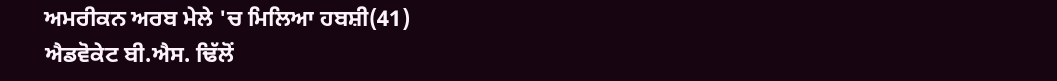ਅਮਰੀਕਨ ਅਰਬ ਮੇਲੇ 'ਚ ਮਿਲਿਆ ਹਬਸ਼ੀ(41)
ਐਡਵੋਕੇਟ ਬੀ.ਐਸ. ਢਿੱਲੋਂ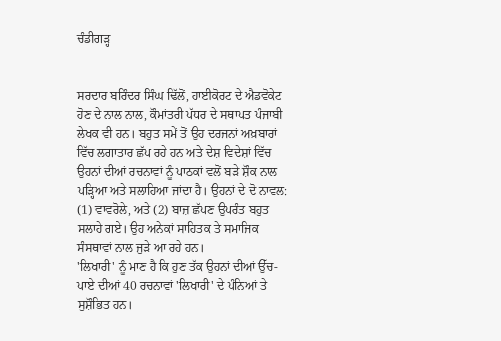ਚੰਡੀਗੜ੍ਹ


ਸਰਦਾਰ ਬਰਿੰਦਰ ਸਿੰਘ ਢਿੱਲੋਂ, ਹਾਈਕੋਰਟ ਦੇ ਐਡਵੋਕੇਟ ਹੋਣ ਦੇ ਨਾਲ ਨਾਲ, ਕੌਮਾਂਤਰੀ ਪੱਧਰ ਦੇ ਸਥਾਪਤ ਪੰਜਾਬੀ ਲੇਖਕ ਵੀ ਹਨ। ਬਹੁਤ ਸਮੇਂ ਤੋਂ ਉਹ ਦਰਜਨਾਂ ਅਖ਼ਬਾਰਾਂ ਵਿੱਚ ਲਗਾਤਾਰ ਛੱਪ ਰਹੇ ਹਨ ਅਤੇ ਦੇਸ਼ ਵਿਦੇਸ਼ਾਂ ਵਿੱਚ ਉਹਨਾਂ ਦੀਆਂ ਰਚਨਾਵਾਂ ਨੂੰ ਪਾਠਕਾਂ ਵਲੋਂ ਬੜੇ ਸ਼ੌਕ ਨਾਲ ਪੜ੍ਹਿਆ ਅਤੇ ਸਲਾਹਿਆ ਜਾਂਦਾ ਹੈ। ਉਹਨਾਂ ਦੇ ਦੋ ਨਾਵਲ: (1) ਵਾਵਰੋਲੇ, ਅਤੇ (2) ਬਾਜ਼ ਛੱਪਣ ਉਪਰੰਤ ਬਹੁਤ ਸਲਾਹੇ ਗਏ। ਉਹ ਅਨੇਕਾਂ ਸਾਹਿਤਕ ਤੇ ਸਮਾਜਿਕ ਸੰਸਥਾਵਾਂ ਨਾਲ ਜੁੜੇ ਆ ਰਹੇ ਹਨ।
'ਲਿਖਾਰੀ' ਨੂੰ ਮਾਣ ਹੈ ਕਿ ਹੁਣ ਤੱਕ ਉਹਨਾਂ ਦੀਆਂ ਉੱਚ-ਪਾਏ ਦੀਆਂ 40 ਰਚਨਾਵਾਂ 'ਲਿਖਾਰੀ' ਦੇ ਪੰਨਿਆਂ ਤੇ ਸੁਸ਼ੌਭਿਤ ਹਨ।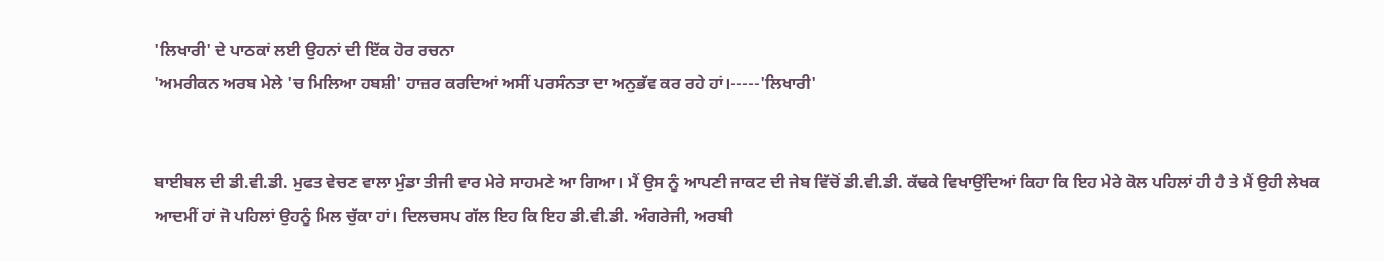'ਲਿਖਾਰੀ' ਦੇ ਪਾਠਕਾਂ ਲਈ ਉਹਨਾਂ ਦੀ ਇੱਕ ਹੋਰ ਰਚਨਾ
'ਅਮਰੀਕਨ ਅਰਬ ਮੇਲੇ 'ਚ ਮਿਲਿਆ ਹਬਸ਼ੀ' ਹਾਜ਼ਰ ਕਰਦਿਆਂ ਅਸੀਂ ਪਰਸੰਨਤਾ ਦਾ ਅਨੁਭੱਵ ਕਰ ਰਹੇ ਹਾਂ।-----'ਲਿਖਾਰੀ'


ਬਾਈਬਲ ਦੀ ਡੀ.ਵੀ.ਡੀ. ਮੁਫਤ ਵੇਚਣ ਵਾਲਾ ਮੁੰਡਾ ਤੀਜੀ ਵਾਰ ਮੇਰੇ ਸਾਹਮਣੇ ਆ ਗਿਆ। ਮੈਂ ਉਸ ਨੂੰ ਆਪਣੀ ਜਾਕਟ ਦੀ ਜੇਬ ਵਿੱਚੋਂ ਡੀ.ਵੀ.ਡੀ. ਕੱਢਕੇ ਵਿਖਾਉਂਦਿਆਂ ਕਿਹਾ ਕਿ ਇਹ ਮੇਰੇ ਕੋਲ ਪਹਿਲਾਂ ਹੀ ਹੈ ਤੇ ਮੈਂ ਉਹੀ ਲੇਖਕ ਆਦਮੀਂ ਹਾਂ ਜੋ ਪਹਿਲਾਂ ਉਹਨੂੰ ਮਿਲ ਚੁੱਕਾ ਹਾਂ। ਦਿਲਚਸਪ ਗੱਲ ਇਹ ਕਿ ਇਹ ਡੀ.ਵੀ.ਡੀ. ਅੰਗਰੇਜੀ, ਅਰਬੀ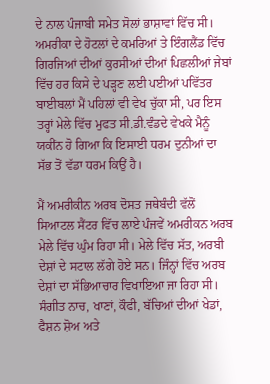ਦੇ ਨਾਲ ਪੰਜਾਬੀ ਸਮੇਤ ਸੋਲਾਂ ਭਾਸ਼ਾਵਾਂ ਵਿੱਚ ਸੀ। ਅਮਰੀਕਾ ਦੇ ਹੋਟਲਾਂ ਦੇ ਕਮਰਿਆਂ ਤੇ ਇੰਗਲੈਂਡ ਵਿੱਚ ਗਿਰਜਿਆਂ ਦੀਆਂ ਕੁਰਸੀਆਂ ਦੀਆਂ ਪਿਛਲੀਆਂ ਜੇਬਾਂ ਵਿੱਚ ਹਰ ਕਿਸੇ ਦੇ ਪੜ੍ਹਣ ਲਈ ਪਈਆਂ ਪਵਿੱਤਰ ਬਾਈਬਲਾਂ ਮੈਂ ਪਹਿਲਾਂ ਵੀ ਵੇਖ ਚੁੱਕਾ ਸੀ, ਪਰ ਇਸ ਤਰ੍ਹਾਂ ਮੇਲੇ ਵਿੱਚ ਮੁਫਤ ਸੀ.ਡੀ.ਵੰਡਦੇ ਵੇਖਕੇ ਮੈਨੂੰ ਯਕੀਂਨ ਹੋ ਗਿਆ ਕਿ ਇਸਾਈ ਧਰਮ ਦੁਨੀਆਂ ਦਾ ਸੱਭ ਤੋਂ ਵੱਡਾ ਧਰਮ ਕਿਉਂ ਹੈ।

ਮੈਂ ਅਮਰੀਕੀਨ ਅਰਬ ਦੋਸਤ ਜਥੇਬੰਦੀ ਵੱਲੋਂ ਸਿਆਟਲ ਸੈਂਟਰ ਵਿੱਚ ਲਾਏ ਪੰਜਵੇਂ ਅਮਰੀਕਨ ਅਰਬ ਮੇਲੇ ਵਿੱਚ ਘੁੰਮ ਰਿਹਾ ਸੀ। ਮੇਲੇ ਵਿੱਚ ਸੱਤ, ਅਰਬੀ ਦੇਸ਼ਾਂ ਦੇ ਸਟਾਲ ਲੱਗੇ ਹੋਏ ਸਨ। ਜਿੰਨ੍ਹਾਂ ਵਿੱਚ ਅਰਬ ਦੇਸ਼ਾਂ ਦਾ ਸੱਭਿਆਚਾਰ ਵਿਖਾਇਆ ਜਾ ਰਿਹਾ ਸੀ। ਸੰਗੀਤ ਨਾਚ, ਖਾਣਾਂ, ਕੌਫੀ, ਬੱਚਿਆਂ ਦੀਆਂ ਖੇਡਾਂ, ਫੈਸ਼ਨ ਸ਼ੋਅ ਅਤੇ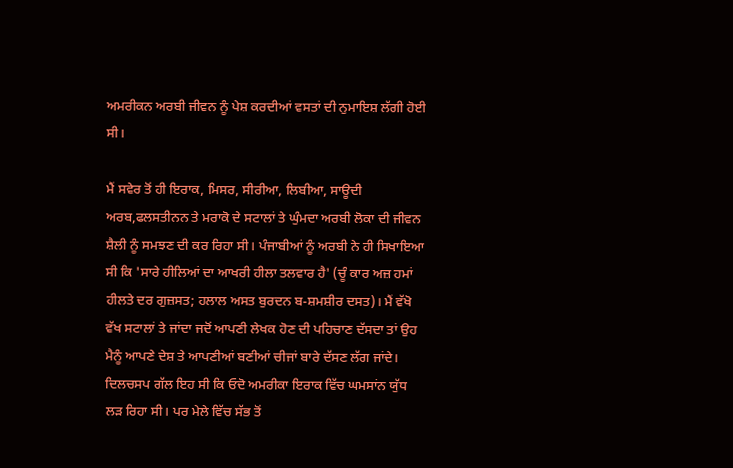ਅਮਰੀਕਨ ਅਰਬੀ ਜੀਵਨ ਨੂੰ ਪੇਸ਼ ਕਰਦੀਆਂ ਵਸਤਾਂ ਦੀ ਨੁਮਾਇਸ਼ ਲੱਗੀ ਹੋਈ ਸੀ।

ਮੈਂ ਸਵੇਰ ਤੋਂ ਹੀ ਇਰਾਕ, ਮਿਸਰ, ਸੀਰੀਆ, ਲਿਬੀਆ, ਸਾਊਦੀ ਅਰਬ,ਫਲਸਤੀਨਨ ਤੇ ਮਰਾਕੋ ਦੇ ਸਟਾਲਾਂ ਤੇ ਘੁੰਮਦਾ ਅਰਬੀ ਲੋਕਾ ਦੀ ਜੀਵਨ ਸ਼ੈਲੀ ਨੂੰ ਸਮਝਣ ਦੀ ਕਰ ਰਿਹਾ ਸੀ। ਪੰਜਾਬੀਆਂ ਨੂੰ ਅਰਬੀ ਨੇ ਹੀ ਸਿਖਾਇਆ ਸੀ ਕਿ 'ਸਾਰੇ ਹੀਲਿਆਂ ਦਾ ਆਖਰੀ ਹੀਲਾ ਤਲਵਾਰ ਹੈ' (ਚੂੰ ਕਾਰ ਅਜ਼ ਹਮਾਂ ਹੀਲਤੇ ਦਰ ਗੁਜ਼ਸਤ; ਹਲਾਲ ਅਸਤ ਬੁਰਦਨ ਬ-ਸ਼ਮਸ਼ੀਰ ਦਸਤ)। ਮੈਂ ਵੱਖੋ ਵੱਖ ਸਟਾਲਾਂ ਤੇ ਜਾਂਦਾ ਜਦੋਂ ਆਪਣੀ ਲੇਖਕ ਹੋਣ ਦੀ ਪਹਿਚਾਣ ਦੱਸਦਾ ਤਾਂ ਉਹ ਮੈਨੂੰ ਆਪਣੇ ਦੇਸ਼ ਤੇ ਆਪਣੀਆਂ ਬਣੀਆਂ ਚੀਜਾਂ ਬਾਰੇ ਦੱਸਣ ਲੱਗ ਜਾਂਦੇ। ਦਿਲਚਸਪ ਗੱਲ ਇਹ ਸੀ ਕਿ ਓਦੋ ਅਮਰੀਕਾ ਇਰਾਕ ਵਿੱਚ ਘਮਸਾਂਨ ਯੁੱਧ ਲੜ ਰਿਹਾ ਸੀ। ਪਰ ਮੇਲੇ ਵਿੱਚ ਸੱਭ ਤੋਂ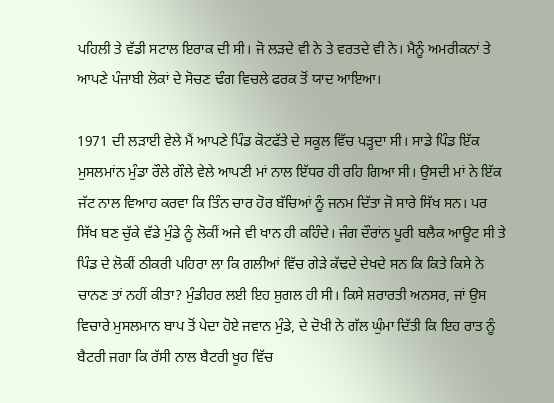ਪਹਿਲੀ ਤੇ ਵੱਡੀ ਸਟਾਲ ਇਰਾਕ ਦੀ ਸੀ। ਜੋ ਲੜਦੇ ਵੀ ਨੇ ਤੇ ਵਰਤਦੇ ਵੀ ਨੇ। ਮੈਨੂੰ ਅਮਰੀਕਨਾਂ ਤੇ ਆਪਣੇ ਪੰਜਾਬੀ ਲੋਕਾਂ ਦੇ ਸੋਚਣ ਢੰਗ ਵਿਚਲੇ ਫਰਕ ਤੋਂ ਯਾਦ ਆਇਆ।

1971 ਦੀ ਲੜਾਈ ਵੇਲੇ ਮੈਂ ਆਪਣੇ ਪਿੰਡ ਕੋਟਫੱਤੇ ਦੇ ਸਕੂਲ ਵਿੱਚ ਪੜ੍ਹਦਾ ਸੀ। ਸਾਡੇ ਪਿੰਡ ਇੱਕ ਮੁਸਲਮਾਂਨ ਮੁੰਡਾ ਰੌਲੇ ਗੌਲੇ ਵੇਲੇ ਆਪਣੀ ਮਾਂ ਨਾਲ ਇੱਧਰ ਹੀ ਰਹਿ ਗਿਆ ਸੀ। ਉਸਦੀ ਮਾਂ ਨੇ ਇੱਕ ਜੱਟ ਨਾਲ ਵਿਆਹ ਕਰਵਾ ਕਿ ਤਿੰਨ ਚਾਰ ਹੋਰ ਬੱਚਿਆਂ ਨੂੰ ਜਨਮ ਦਿੱਤਾ ਜੋ ਸਾਰੇ ਸਿੱਖ ਸਨ। ਪਰ ਸਿੱਖ ਬਣ ਚੁੱਕੇ ਵੱਡੇ ਮੁੰਡੇ ਨੂੰ ਲੋਕੀਂ ਅਜੇ ਵੀ ਖਾਨ ਹੀ ਕਹਿੰਦੇ। ਜੰਗ ਦੌਰਾਂਨ ਪੂਰੀ ਬਲੈਕ ਆਊਟ ਸੀ ਤੇ ਪਿੰਡ ਦੇ ਲੋਕੀਂ ਠੀਕਰੀ ਪਹਿਰਾ ਲਾ ਕਿ ਗਲੀਆਂ ਵਿੱਚ ਗੇੜੇ ਕੱਢਦੇ ਦੇਖਦੇ ਸਨ ਕਿ ਕਿਤੇ ਕਿਸੇ ਨੇ ਚਾਨਣ ਤਾਂ ਨਹੀਂ ਕੀਤਾ? ਮੁੰਡੀਹਰ ਲਈ ਇਹ ਸ਼ੁਗਲ ਹੀ ਸੀ। ਕਿਸੇ ਸ਼ਰਾਰਤੀ ਅਨਸਰ, ਜਾਂ ਉਸ ਵਿਚਾਰੇ ਮੁਸਲਮਾਨ ਬਾਪ ਤੋਂ ਪੇਦਾ ਹੋਏ ਜਵਾਨ ਮੁੰਡੇ, ਦੇ ਦੋਖੀ ਨੇ ਗੱਲ ਘੁੰਮਾ ਦਿੱਤੀ ਕਿ ਇਹ ਰਾਤ ਨੂੰ ਬੈਟਰੀ ਜਗਾ ਕਿ ਰੱਸੀ ਨਾਲ ਬੈਟਰੀ ਖੂਹ ਵਿੱਚ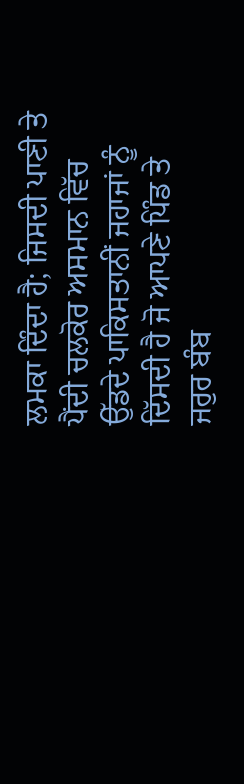ਲਮਕਾ ਦਿੰਦਾ ਹੈ; ਜਿਸਦੀ ਪਾਣੀ ਤੇ ਪੈਂਦੀ ਚਲਕੋਰ ਅਸਮਾਨ ਵਿੱਚ ਉੱਡਦੇ ਪਾਕਿਸਤਾਨੀਂ ਜਹਾਜਾਂ ਨੂੰ ਦਿੱਸਦੀ ਹੈ ਜੋ ਆਪਣੇ ਪਿੰਡ ਤੇ ਜਰੁਰ ਬੰਬ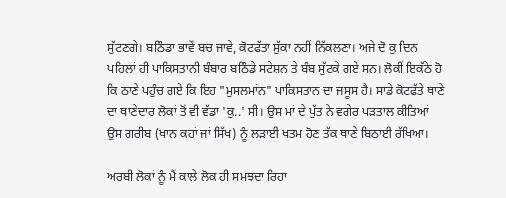ਸੁੱਟਣਗੇ। ਬਠਿੰਡਾ ਭਾਵੇਂ ਬਚ ਜਾਵੇ, ਕੋਟਫੱਤਾ ਸੁੱਕਾ ਨਹੀਂ ਨਿੱਕਲਣਾ। ਅਜੇ ਦੋ ਕੁ ਦਿਨ ਪਹਿਲਾਂ ਹੀ ਪਾਕਿਸਤਾਨੀ ਬੰਬਾਰ ਬਠਿੰਡੇ ਸਟੇਸ਼ਨ ਤੇ ਬੰਬ ਸੁੱਟਕੇ ਗਏ ਸਨ। ਲੋਕੀਂ ਇਕੱਠੇ ਹੋ ਕਿ ਠਾਣੇ ਪਹੁੰਚ ਗਏ ਕਿ ਇਹ "ਮੁਸਲਮਾਂਨ" ਪਾਕਿਸਤਾਨ ਦਾ ਜਸੂਸ ਹੈ। ਸਾਡੇ ਕੋਟਫੱਤੇ ਥਾਣੇ ਦਾ ਥਾਣੇਦਾਰ ਲੋਕਾਂ ਤੋਂ ਵੀ ਵੱਡਾ 'ਕੁ..' ਸੀ। ਉਸ ਮਾਂ ਦੇ ਪੁੱਤ ਨੇ ਵਗੇਰ ਪੜਤਾਲ ਕੀਤਿਆਂ ਉਸ ਗਰੀਬ (ਖਾਨ ਕਹਾਂ ਜਾਂ ਸਿੱਖ) ਨੂੰ ਲੜਾਈ ਖਤਮ ਹੋਣ ਤੱਕ ਥਾਣੇ ਬਿਠਾਈ ਰੱਖਿਆ।

ਅਰਬੀ ਲੋਕਾਂ ਨੂੰ ਮੈਂ ਕਾਲੇ ਲੋਕ ਹੀ ਸਮਝਦਾ ਰਿਹਾ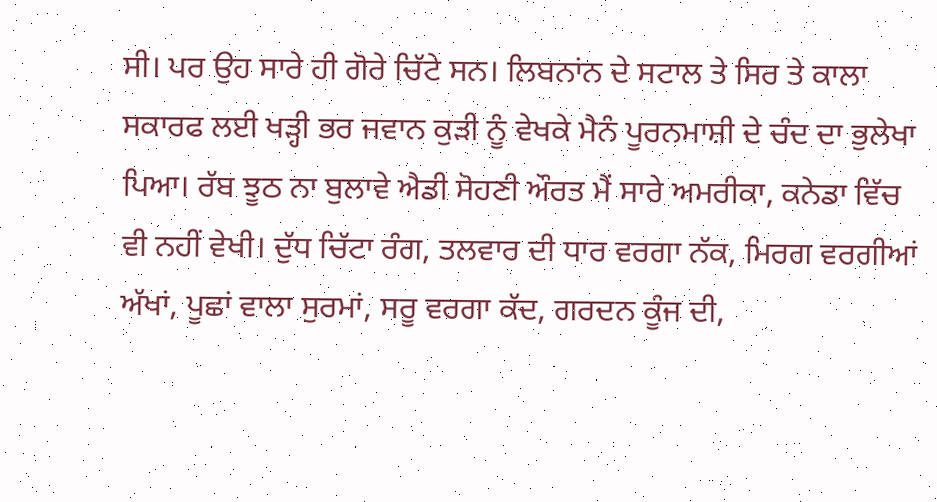ਸੀ। ਪਰ ਉਹ ਸਾਰੇ ਹੀ ਗੋਰੇ ਚਿੱਟੇ ਸਨ। ਲਿਬਨਾਂਨ ਦੇ ਸਟਾਲ ਤੇ ਸਿਰ ਤੇ ਕਾਲਾ ਸਕਾਰਫ ਲਈ ਖੜ੍ਹੀ ਭਰ ਜਵਾਨ ਕੁੜੀ ਨੂੰ ਵੇਖਕੇ ਮੈਨੰ ਪੂਰਨਮਾਸ਼ੀ ਦੇ ਚੰਦ ਦਾ ਭੁਲੇਖਾ ਪਿਆ। ਰੱਬ ਝੂਠ ਨਾ ਬੁਲਾਵੇ ਐਡੀ ਸੋਹਣੀ ਔਰਤ ਮੈਂ ਸਾਰੇ ਅਮਰੀਕਾ, ਕਨੇਡਾ ਵਿੱਚ ਵੀ ਨਹੀਂ ਵੇਖੀ। ਦੁੱਧ ਚਿੱਟਾ ਰੰਗ, ਤਲਵਾਰ ਦੀ ਧਾਰ ਵਰਗਾ ਨੱਕ, ਮਿਰਗ ਵਰਗੀਆਂ ਅੱਖਾਂ, ਪੂਛਾਂ ਵਾਲਾ ਸੁਰਮਾਂ, ਸਰੂ ਵਰਗਾ ਕੱਦ, ਗਰਦਨ ਕੂੰਜ ਦੀ,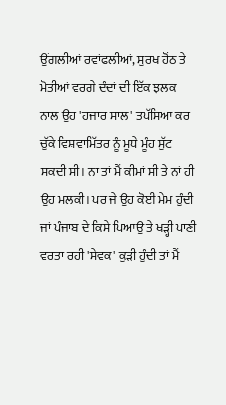ਉਂਗਲੀਆਂ ਰਵਾਂਫਲੀਆਂ, ਸੁਰਖ ਹੋਂਠ ਤੇ ਮੋਤੀਆਂ ਵਰਗੇ ਦੰਦਾਂ ਦੀ ਇੱਕ ਝਲਕ ਨਾਲ ਉਹ 'ਹਜਾਰ ਸਾਲ' ਤਪੱਸਿਆ ਕਰ ਚੁੱਕੇ ਵਿਸ਼ਵਾਮਿੱਤਰ ਨੂੰ ਮੂਧੇ ਮੂੰਹ ਸੁੱਟ ਸਕਦੀ ਸੀ। ਨਾ ਤਾਂ ਮੈਂ ਕੀਮਾਂ ਸੀ ਤੇ ਨਾਂ ਹੀ ਉਹ ਮਲਕੀ। ਪਰ ਜੇ ਉਹ ਕੋਈ ਮੇਮ ਹੁੰਦੀ ਜਾਂ ਪੰਜਾਬ ਦੇ ਕਿਸੇ ਪਿਆਉ ਤੇ ਖੜ੍ਹੀ ਪਾਣੀ ਵਰਤਾ ਰਹੀ 'ਸੇਵਕ' ਕੁੜੀ ਹੁੰਦੀ ਤਾਂ ਮੈਂ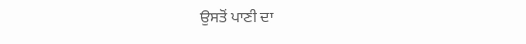ਉਸਤੋਂ ਪਾਣੀ ਦਾ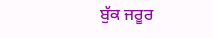ਬੁੱਕ ਜਰੂਰ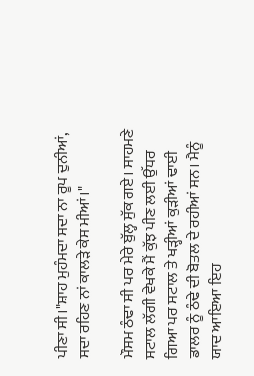ਪੀਣਾ ਸੀ।"ਸ਼ਾਹ ਮੁਹੰਮਦਾ ਸਦਾ ਨਾ ਰੂਪ ਦੁਨੀਆਂ, ਸਦਾ ਰਹਿਣ ਨਾਂ ਕਾਲੜੇ ਕੇਸ ਮੀਆਂ।"

ਮੌਸਮ ਠੰਢਾ ਸੀ ਪਰ ਮੇਰੇ ਬੁੱਲ੍ਹ ਸੁੱਕ ਗਏ। ਸਾਹਮਣੇ ਸਟਾਲ ਲੱਗੀ ਵੇਖਕੇ ਮੈਂ ਕੁੱਝ ਪੀਣ ਲਈ ਉੱਧਰ ਗਿਆ ਪਰ ਸਟਾਲ ਤੇ ਖੜ੍ਹੀਆਂ ਕੁੜੀਆਂ ਢਾਈ ਡਾਲਰ ਨੂੰ ਠੰਢੇ ਦੀ ਬੋਤਲ ਦੇ ਰਹੀਆਂ ਸਨ। ਮੈਨੂੰ ਯਾਦ ਆਇਆ ਇਹ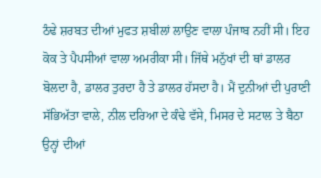ਠੰਢੇ ਸ਼ਰਬਤ ਦੀਆਂ ਮੁਫਤ ਸ਼ਬੀਲਾਂ ਲਾਉਣ ਵਾਲਾ ਪੰਜਾਬ ਨਹੀਂ ਸੀ। ਇਹ ਕੋਕ ਤੇ ਪੈਪਸੀਆਂ ਵਾਲਾ ਅਮਰੀਕਾ ਸੀ। ਜਿੱਥੇ ਮਨੁੱਖਾਂ ਦੀ ਥਾਂ ਡਾਲਰ ਬੋਲਦਾ ਹੈ, ਡਾਲਰ ਤੁਰਦਾ ਹੈ ਤੇ ਡਾਲਰ ਹੱਸਦਾ ਹੈ। ਮੈਂ ਦੁਨੀਆਂ ਦੀ ਪੁਰਾਣੀ ਸੱਭਿਅੱਤਾ ਵਾਲੇ, ਨੀਲ ਦਰਿਆ ਦੇ ਕੰਢੇ ਵੱਸੇ, ਮਿਸਰ ਦੇ ਸਟਾਲ ਤੇ ਬੈਠਾ ਉਨ੍ਹਾਂ ਦੀਆਂ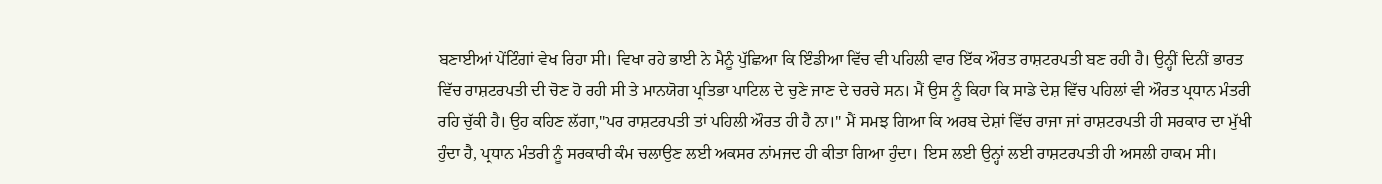ਬਣਾਈਆਂ ਪੇਂਟਿੰਗਾਂ ਵੇਖ ਰਿਹਾ ਸੀ। ਵਿਖਾ ਰਹੇ ਭਾਈ ਨੇ ਮੈਨੂੰ ਪੁੱਛਿਆ ਕਿ ਇੰਡੀਆ ਵਿੱਚ ਵੀ ਪਹਿਲੀ ਵਾਰ ਇੱਕ ਔਰਤ ਰਾਸ਼ਟਰਪਤੀ ਬਣ ਰਹੀ ਹੈ। ਉਨ੍ਹੀਂ ਦਿਨੀਂ ਭਾਰਤ ਵਿੱਚ ਰਾਸ਼ਟਰਪਤੀ ਦੀ ਚੋਣ ਹੋ ਰਹੀ ਸੀ ਤੇ ਮਾਨਯੋਗ ਪ੍ਰਤਿਭਾ ਪਾਟਿਲ ਦੇ ਚੁਣੇ ਜਾਣ ਦੇ ਚਰਚੇ ਸਨ। ਮੈਂ ਉਸ ਨੂੰ ਕਿਹਾ ਕਿ ਸਾਡੇ ਦੇਸ਼ ਵਿੱਚ ਪਹਿਲਾਂ ਵੀ ਔਰਤ ਪ੍ਰਧਾਨ ਮੰਤਰੀ ਰਹਿ ਚੁੱਕੀ ਹੈ। ਉਹ ਕਹਿਣ ਲੱਗਾ,"ਪਰ ਰਾਸ਼ਟਰਪਤੀ ਤਾਂ ਪਹਿਲੀ ਔਰਤ ਹੀ ਹੈ ਨਾ।" ਮੈਂ ਸਮਝ ਗਿਆ ਕਿ ਅਰਬ ਦੇਸ਼ਾਂ ਵਿੱਚ ਰਾਜਾ ਜਾਂ ਰਾਸ਼ਟਰਪਤੀ ਹੀ ਸਰਕਾਰ ਦਾ ਮੁੱਖੀ ਹੁੰਦਾ ਹੈ, ਪ੍ਰਧਾਨ ਮੰਤਰੀ ਨੂੰ ਸਰਕਾਰੀ ਕੰਮ ਚਲਾਉਣ ਲਈ ਅਕਸਰ ਨਾਂਮਜਦ ਹੀ ਕੀਤਾ ਗਿਆ ਹੁੰਦਾ। ਇਸ ਲਈ ਉਨ੍ਹਾਂ ਲਈ ਰਾਸ਼ਟਰਪਤੀ ਹੀ ਅਸਲੀ ਹਾਕਮ ਸੀ।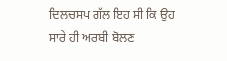ਦਿਲਚਸਪ ਗੱਲ ਇਹ ਸੀ ਕਿ ਉਹ ਸਾਰੇ ਹੀ ਅਰਬੀ ਬੋਲਣ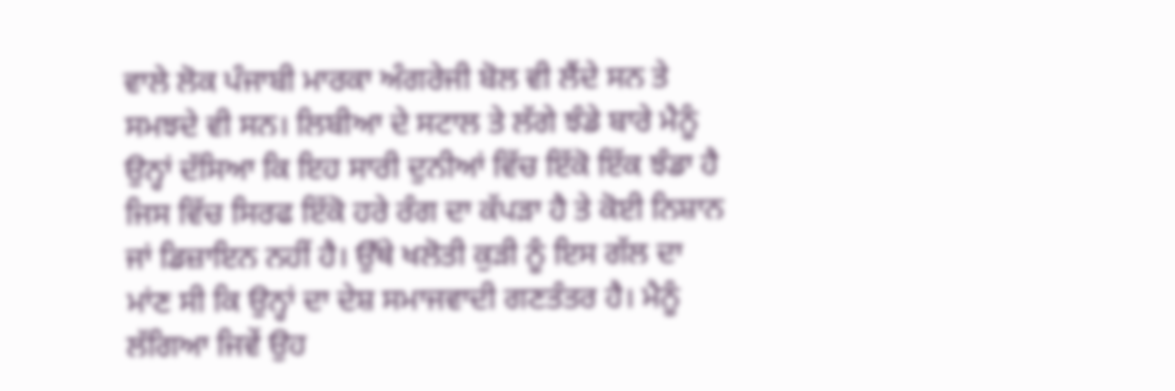ਵਾਲੇ ਲੋਕ ਪੰਜਾਬੀ ਮਾਰਕਾ ਅੰਗਰੇਜੀ ਬੋਲ ਵੀ ਲੈਂਦੇ ਸਨ ਤੇ ਸਮਝਦੇ ਵੀ ਸਨ। ਲਿਬੀਆ ਦੇ ਸਟਾਲ ਤੇ ਲੱਗੇ ਝੰਡੇ ਬਾਰੇ ਮੈਨੂੰ ਉਨ੍ਹਾਂ ਦੱਸਿਆ ਕਿ ਇਹ ਸਾਰੀ ਦੁਨੀਆਂ ਵਿੱਚ ਇੱਕੋ ਇੱਕ ਝੰਡਾ ਹੈ ਜਿਸ ਵਿੱਚ ਸਿਰਫ ਇੱਕੋ ਹਰੇ ਰੰਗ ਦਾ ਕੱਪੜਾ ਹੈ ਤੇ ਕੋਈ ਨਿਸ਼ਾਨ ਜਾਂ ਡਿਜ਼ਾਇਨ ਨਹੀਂ ਹੈ। ਉੱਥੇ ਖਲੋਤੀ ਕੁੜੀ ਨੂੰ ਇਸ ਗੱਲ ਦਾ ਮਾਂਣ ਸੀ ਕਿ ਉਨ੍ਹਾਂ ਦਾ ਦੇਸ਼ ਸਮਾਜਵਾਦੀ ਗਣਤੰਤਰ ਹੈ। ਮੈਨੂੰ ਲੱਗਿਆ ਜਿਵੇਂ ਉਹ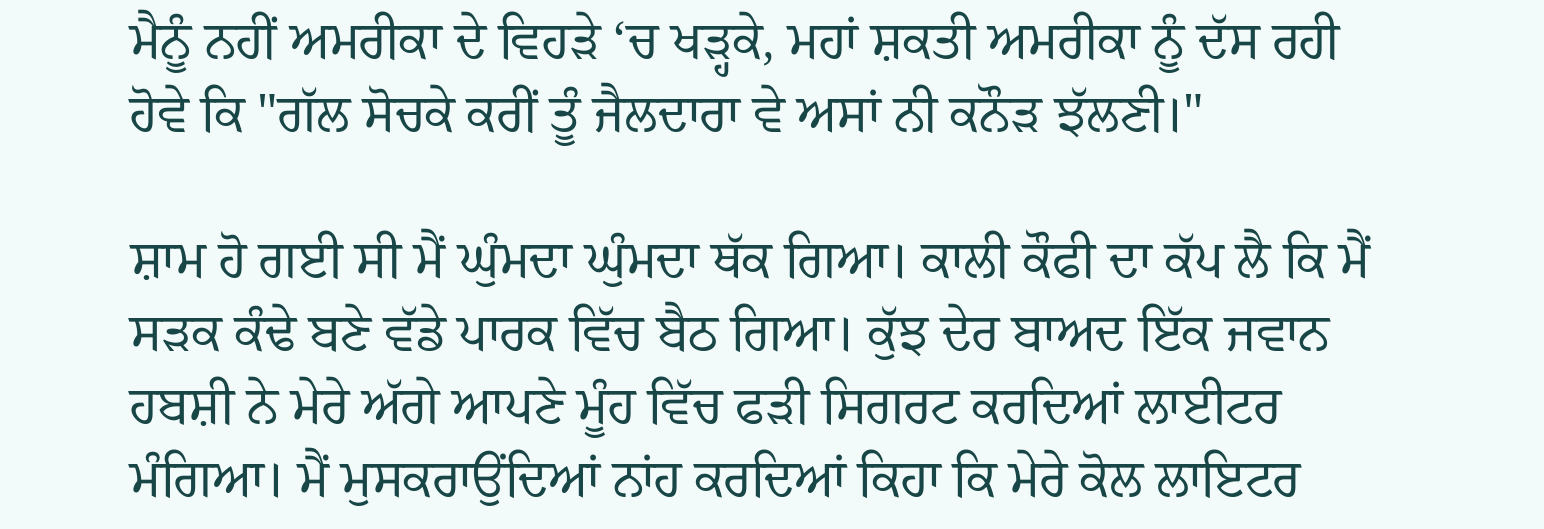ਮੈਨੂੰ ਨਹੀਂ ਅਮਰੀਕਾ ਦੇ ਵਿਹੜੇ ‘ਚ ਖੜ੍ਹਕੇ, ਮਹਾਂ ਸ਼ਕਤੀ ਅਮਰੀਕਾ ਨੂੰ ਦੱਸ ਰਹੀ ਹੋਵੇ ਕਿ "ਗੱਲ ਸੋਚਕੇ ਕਰੀਂ ਤੂੰ ਜੈਲਦਾਰਾ ਵੇ ਅਸਾਂ ਨੀ ਕਨੌੜ ਝੱਲਣੀ।"

ਸ਼ਾਮ ਹੋ ਗਈ ਸੀ ਮੈਂ ਘੁੰਮਦਾ ਘੁੰਮਦਾ ਥੱਕ ਗਿਆ। ਕਾਲੀ ਕੌਫੀ ਦਾ ਕੱਪ ਲੈ ਕਿ ਮੈਂ ਸੜਕ ਕੰਢੇ ਬਣੇ ਵੱਡੇ ਪਾਰਕ ਵਿੱਚ ਬੈਠ ਗਿਆ। ਕੁੱਝ ਦੇਰ ਬਾਅਦ ਇੱਕ ਜਵਾਨ ਹਬਸ਼ੀ ਨੇ ਮੇਰੇ ਅੱਗੇ ਆਪਣੇ ਮੂੰਹ ਵਿੱਚ ਫੜੀ ਸਿਗਰਟ ਕਰਦਿਆਂ ਲਾਈਟਰ ਮੰਗਿਆ। ਮੈਂ ਮੁਸਕਰਾਉਂਦਿਆਂ ਨਾਂਹ ਕਰਦਿਆਂ ਕਿਹਾ ਕਿ ਮੇਰੇ ਕੋਲ ਲਾਇਟਰ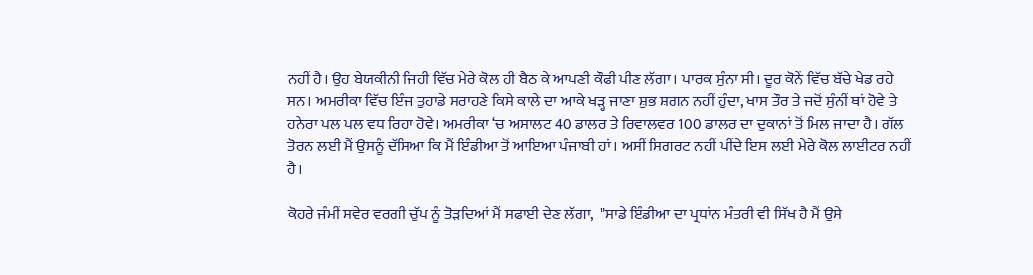ਨਹੀਂ ਹੈ। ਉਹ ਬੇਯਕੀਨੀ ਜਿਹੀ ਵਿੱਚ ਮੇਰੇ ਕੋਲ ਹੀ ਬੈਠ ਕੇ ਆਪਣੀ ਕੌਫੀ ਪੀਣ ਲੱਗਾ। ਪਾਰਕ ਸੁੰਨਾ ਸੀ। ਦੂਰ ਕੋਨੇਂ ਵਿੱਚ ਬੱਚੇ ਖੇਡ ਰਹੇ ਸਨ। ਅਮਰੀਕਾ ਵਿੱਚ ਇੰਜ ਤੁਹਾਡੇ ਸਰਾਹਣੇ ਕਿਸੇ ਕਾਲੇ ਦਾ ਆਕੇ ਖੜ੍ਹ ਜਾਣਾ ਸ਼ੁਭ ਸ਼ਗਨ ਨਹੀਂ ਹੁੰਦਾ, ਖਾਸ ਤੌਰ ਤੇ ਜਦੋਂ ਸੁੰਨੀਂ ਥਾਂ ਹੋਵੇ ਤੇ ਹਨੇਰਾ ਪਲ ਪਲ ਵਧ ਰਿਹਾ ਹੋਵੇ। ਅਮਰੀਕਾ ‘ਚ ਅਸਾਲਟ 40 ਡਾਲਰ ਤੇ ਰਿਵਾਲਵਰ 100 ਡਾਲਰ ਦਾ ਦੁਕਾਨਾਂ ਤੋਂ ਮਿਲ ਜਾਦਾ ਹੈ। ਗੱਲ ਤੋਰਨ ਲਈ ਮੈਂ ਉਸਨੂੰ ਦੱਸਿਆ ਕਿ ਮੈਂ ਇੰਡੀਆ ਤੋਂ ਆਇਆ ਪੰਜਾਬੀ ਹਾਂ। ਅਸੀਂ ਸਿਗਰਟ ਨਹੀਂ ਪੀਂਦੇ ਇਸ ਲਈ ਮੇਰੇ ਕੋਲ ਲਾਈਟਰ ਨਹੀਂ ਹੈ।

ਕੋਹਰੇ ਜੰਮੀਂ ਸਵੇਰ ਵਰਗੀ ਚੁੱਪ ਨੂੰ ਤੋੜਦਿਆਂ ਮੈਂ ਸਫਾਈ ਦੇਣ ਲੱਗਾ,  "ਸਾਡੇ ਇੰਡੀਆ ਦਾ ਪ੍ਰਧਾਂਨ ਮੰਤਰੀ ਵੀ ਸਿੱਖ ਹੈ ਮੈਂ ਉਸੇ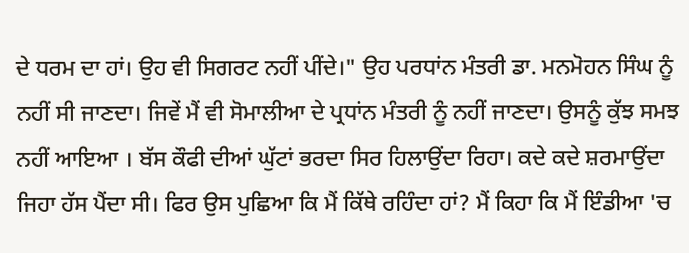ਦੇ ਧਰਮ ਦਾ ਹਾਂ। ਉਹ ਵੀ ਸਿਗਰਟ ਨਹੀਂ ਪੀਂਦੇ।" ਉਹ ਪਰਧਾਂਨ ਮੰਤਰੀ ਡਾ. ਮਨਮੋਹਨ ਸਿੰਘ ਨੂੰ ਨਹੀਂ ਸੀ ਜਾਣਦਾ। ਜਿਵੇਂ ਮੈਂ ਵੀ ਸੋਮਾਲੀਆ ਦੇ ਪ੍ਰਧਾਂਨ ਮੰਤਰੀ ਨੂੰ ਨਹੀਂ ਜਾਣਦਾ। ਉਸਨੂੰ ਕੁੱਝ ਸਮਝ ਨਹੀਂ ਆਇਆ । ਬੱਸ ਕੌਫੀ ਦੀਆਂ ਘੁੱਟਾਂ ਭਰਦਾ ਸਿਰ ਹਿਲਾਉਂਦਾ ਰਿਹਾ। ਕਦੇ ਕਦੇ ਸ਼ਰਮਾਉਂਦਾ ਜਿਹਾ ਹੱਸ ਪੈਂਦਾ ਸੀ। ਫਿਰ ਉਸ ਪੁਛਿਆ ਕਿ ਮੈਂ ਕਿੱਥੇ ਰਹਿੰਦਾ ਹਾਂ? ਮੈਂ ਕਿਹਾ ਕਿ ਮੈਂ ਇੰਡੀਆ 'ਚ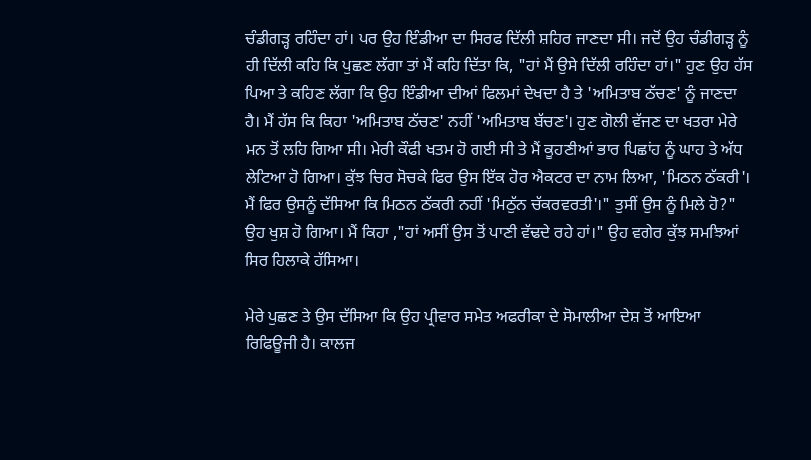ਚੰਡੀਗੜ੍ਹ ਰਹਿੰਦਾ ਹਾਂ। ਪਰ ਉਹ ਇੰਡੀਆ ਦਾ ਸਿਰਫ ਦਿੱਲੀ ਸ਼ਹਿਰ ਜਾਣਦਾ ਸੀ। ਜਦੋਂ ਉਹ ਚੰਡੀਗੜ੍ਹ ਨੂੰ ਹੀ ਦਿੱਲੀ ਕਹਿ ਕਿ ਪੁਛਣ ਲੱਗਾ ਤਾਂ ਮੈਂ ਕਹਿ ਦਿੱਤਾ ਕਿ, "ਹਾਂ ਮੈਂ ਉਸੇ ਦਿੱਲੀ ਰਹਿੰਦਾ ਹਾਂ।" ਹੁਣ ਉਹ ਹੱਸ ਪਿਆ ਤੇ ਕਹਿਣ ਲੱਗਾ ਕਿ ਉਹ ਇੰਡੀਆ ਦੀਆਂ ਫਿਲਮਾਂ ਦੇਖਦਾ ਹੈ ਤੇ 'ਅਮਿਤਾਬ ਠੱਚਣ' ਨੂੰ ਜਾਣਦਾ ਹੈ। ਮੈਂ ਹੱਸ ਕਿ ਕਿਹਾ 'ਅਮਿਤਾਬ ਠੱਚਣ' ਨਹੀਂ 'ਅਮਿਤਾਬ ਬੱਚਣ'। ਹੁਣ ਗੋਲੀ ਵੱਜਣ ਦਾ ਖਤਰਾ ਮੇਰੇ ਮਨ ਤੋਂ ਲਹਿ ਗਿਆ ਸੀ। ਮੇਰੀ ਕੌਫੀ ਖਤਮ ਹੋ ਗਈ ਸੀ ਤੇ ਮੈਂ ਕੂਹਣੀਆਂ ਭਾਰ ਪਿਛਾਂਹ ਨੂੰ ਘਾਹ ਤੇ ਅੱਧ ਲੇਟਿਆ ਹੋ ਗਿਆ। ਕੁੱਝ ਚਿਰ ਸੋਚਕੇ ਫਿਰ ਉਸ ਇੱਕ ਹੋਰ ਐਕਟਰ ਦਾ ਨਾਮ ਲਿਆ, 'ਮਿਠਨ ਠੱਕਰੀ'। ਮੈਂ ਫਿਰ ਉਸਨੂੰ ਦੱਸਿਆ ਕਿ ਮਿਠਨ ਠੱਕਰੀ ਨਹੀਂ 'ਮਿਠੁੱਨ ਚੱਕਰਵਰਤੀ'।" ਤੁਸੀਂ ਉਸ ਨੂੰ ਮਿਲੇ ਹੋ?" ਉਹ ਖੁਸ਼ ਹੋ ਗਿਆ। ਮੈਂ ਕਿਹਾ ,"ਹਾਂ ਅਸੀਂ ਉਸ ਤੋਂ ਪਾਣੀ ਵੱਢਦੇ ਰਹੇ ਹਾਂ।" ਉਹ ਵਗੇਰ ਕੁੱਝ ਸਮਝਿਆਂ ਸਿਰ ਹਿਲਾਕੇ ਹੱਸਿਆ।

ਮੇਰੇ ਪੁਛਣ ਤੇ ਉਸ ਦੱਸਿਆ ਕਿ ਉਹ ਪ੍ਰੀਵਾਰ ਸਮੇਤ ਅਫਰੀਕਾ ਦੇ ਸੋਮਾਲੀਆ ਦੇਸ਼ ਤੋਂ ਆਇਆ ਰਿਫਿਊਜੀ ਹੈ। ਕਾਲਜ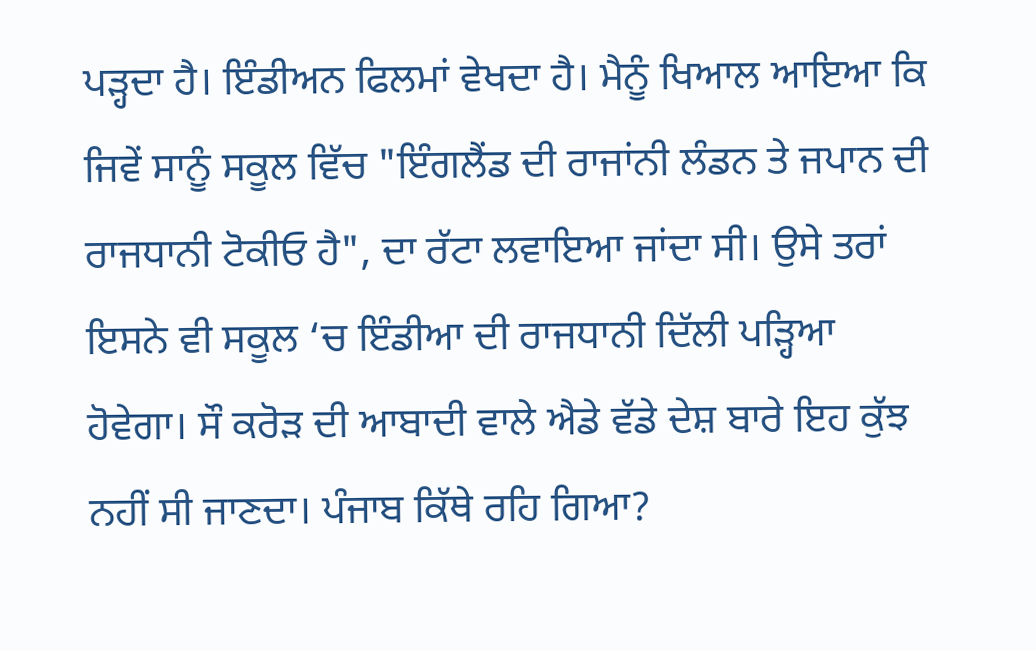ਪੜ੍ਹਦਾ ਹੈ। ਇੰਡੀਅਨ ਫਿਲਮਾਂ ਵੇਖਦਾ ਹੈ। ਮੈਨੂੰ ਖਿਆਲ ਆਇਆ ਕਿ ਜਿਵੇਂ ਸਾਨੂੰ ਸਕੂਲ ਵਿੱਚ "ਇੰਗਲੈਂਡ ਦੀ ਰਾਜਾਂਨੀ ਲੰਡਨ ਤੇ ਜਪਾਨ ਦੀ ਰਾਜਧਾਨੀ ਟੋਕੀਓ ਹੈ", ਦਾ ਰੱਟਾ ਲਵਾਇਆ ਜਾਂਦਾ ਸੀ। ਉਸੇ ਤਰਾਂ ਇਸਨੇ ਵੀ ਸਕੂਲ ‘ਚ ਇੰਡੀਆ ਦੀ ਰਾਜਧਾਨੀ ਦਿੱਲੀ ਪੜ੍ਹਿਆ ਹੋਵੇਗਾ। ਸੌ ਕਰੋੜ ਦੀ ਆਬਾਦੀ ਵਾਲੇ ਐਡੇ ਵੱਡੇ ਦੇਸ਼ ਬਾਰੇ ਇਹ ਕੁੱਝ ਨਹੀਂ ਸੀ ਜਾਣਦਾ। ਪੰਜਾਬ ਕਿੱਥੇ ਰਹਿ ਗਿਆ?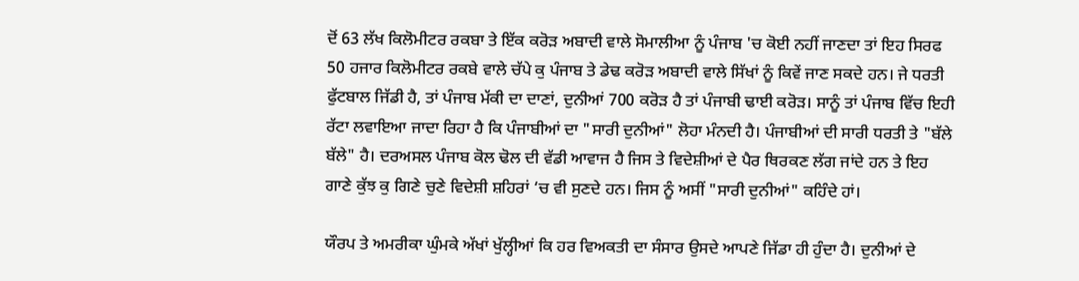ਦੋਂ 63 ਲੱਖ ਕਿਲੋਮੀਟਰ ਰਕਬਾ ਤੇ ਇੱਕ ਕਰੋੜ ਅਬਾਦੀ ਵਾਲੇ ਸੋਮਾਲੀਆ ਨੂੰ ਪੰਜਾਬ 'ਚ ਕੋਈ ਨਹੀਂ ਜਾਣਦਾ ਤਾਂ ਇਹ ਸਿਰਫ 50 ਹਜਾਰ ਕਿਲੋਮੀਟਰ ਰਕਬੇ ਵਾਲੇ ਚੱਪੇ ਕੁ ਪੰਜਾਬ ਤੇ ਡੇਢ ਕਰੋੜ ਅਬਾਦੀ ਵਾਲੇ ਸਿੱਖਾਂ ਨੂੰ ਕਿਵੇਂ ਜਾਣ ਸਕਦੇ ਹਨ। ਜੇ ਧਰਤੀ ਫੁੱਟਬਾਲ ਜਿੱਡੀ ਹੈ, ਤਾਂ ਪੰਜਾਬ ਮੱਕੀ ਦਾ ਦਾਣਾਂ, ਦੁਨੀਆਂ 700 ਕਰੋੜ ਹੈ ਤਾਂ ਪੰਜਾਬੀ ਢਾਈ ਕਰੋੜ। ਸਾਨੂੰ ਤਾਂ ਪੰਜਾਬ ਵਿੱਚ ਇਹੀ ਰੱਟਾ ਲਵਾਇਆ ਜਾਦਾ ਰਿਹਾ ਹੈ ਕਿ ਪੰਜਾਬੀਆਂ ਦਾ "ਸਾਰੀ ਦੁਨੀਆਂ" ਲੋਹਾ ਮੰਨਦੀ ਹੈ। ਪੰਜਾਬੀਆਂ ਦੀ ਸਾਰੀ ਧਰਤੀ ਤੇ "ਬੱਲੇ ਬੱਲੇ" ਹੈ। ਦਰਅਸਲ ਪੰਜਾਬ ਕੋਲ ਢੋਲ ਦੀ ਵੱਡੀ ਆਵਾਜ ਹੈ ਜਿਸ ਤੇ ਵਿਦੇਸ਼ੀਆਂ ਦੇ ਪੈਰ ਥਿਰਕਣ ਲੱਗ ਜਾਂਦੇ ਹਨ ਤੇ ਇਹ ਗਾਣੇ ਕੁੱਝ ਕੁ ਗਿਣੇ ਚੁਣੇ ਵਿਦੇਸ਼ੀ ਸ਼ਹਿਰਾਂ ‘ਚ ਵੀ ਸੁਣਦੇ ਹਨ। ਜਿਸ ਨੂੰ ਅਸੀਂ "ਸਾਰੀ ਦੁਨੀਆਂ" ਕਹਿੰਦੇ ਹਾਂ।

ਯੌਰਪ ਤੇ ਅਮਰੀਕਾ ਘੁੰਮਕੇ ਅੱਖਾਂ ਖੁੱਲ੍ਹੀਆਂ ਕਿ ਹਰ ਵਿਅਕਤੀ ਦਾ ਸੰਸਾਰ ਉਸਦੇ ਆਪਣੇ ਜਿੱਡਾ ਹੀ ਹੁੰਦਾ ਹੈ। ਦੁਨੀਆਂ ਦੇ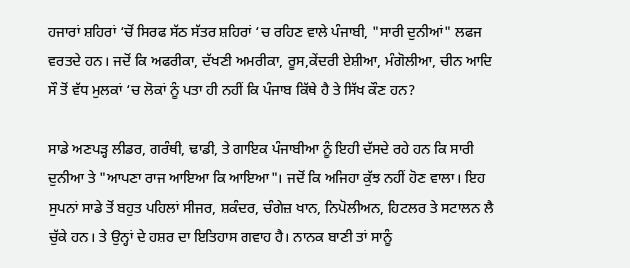ਹਜਾਰਾਂ ਸ਼ਹਿਰਾਂ ‘ਚੋਂ ਸਿਰਫ ਸੱਠ ਸੱਤਰ ਸ਼ਹਿਰਾਂ ‘ਚ ਰਹਿਣ ਵਾਲੇ ਪੰਜਾਬੀ, "ਸਾਰੀ ਦੁਨੀਆਂ" ਲਫਜ ਵਰਤਦੇ ਹਨ। ਜਦੋਂ ਕਿ ਅਫਰੀਕਾ, ਦੱਖਣੀ ਅਮਰੀਕਾ, ਰੂਸ,ਕੇਂਦਰੀ ਏਸ਼ੀਆ, ਮੰਗੋਲੀਆ, ਚੀਨ ਆਦਿ ਸੌ ਤੋਂ ਵੱਧ ਮੁਲਕਾਂ ‘ਚ ਲੋਕਾਂ ਨੂੰ ਪਤਾ ਹੀ ਨਹੀਂ ਕਿ ਪੰਜਾਬ ਕਿੱਥੇ ਹੈ ਤੇ ਸਿੱਖ ਕੌਣ ਹਨ?

ਸਾਡੇ ਅਣਪੜ੍ਹ ਲੀਡਰ, ਗਰੰਥੀ, ਢਾਡੀ, ਤੇ ਗਾਇਕ ਪੰਜਾਬੀਆ ਨੂੰ ਇਹੀ ਦੱਸਦੇ ਰਹੇ ਹਨ ਕਿ ਸਾਰੀ ਦੁਨੀਆ ਤੇ "ਆਪਣਾ ਰਾਜ ਆਇਆ ਕਿ ਆਇਆ"। ਜਦੋਂ ਕਿ ਅਜਿਹਾ ਕੁੱਝ ਨਹੀਂ ਹੋਣ ਵਾਲਾ। ਇਹ ਸੁਪਨਾਂ ਸਾਡੇ ਤੋਂ ਬਹੁਤ ਪਹਿਲਾਂ ਸੀਜਰ, ਸ਼ਕੰਦਰ, ਚੰਗੇਜ਼ ਖਾਨ, ਨਿਪੋਲੀਅਨ, ਹਿਟਲਰ ਤੇ ਸਟਾਲਨ ਲੈ ਚੁੱਕੇ ਹਨ। ਤੇ ਉਨ੍ਹਾਂ ਦੇ ਹਸ਼ਰ ਦਾ ਇਤਿਹਾਸ ਗਵਾਹ ਹੈ। ਨਾਨਕ ਬਾਣੀ ਤਾਂ ਸਾਨੂੰ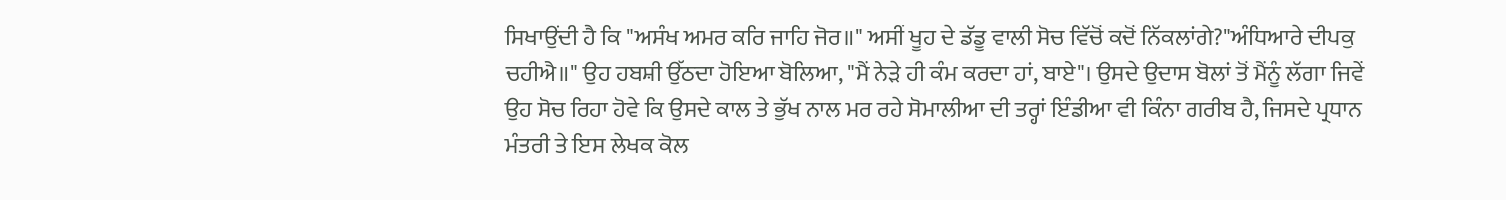ਸਿਖਾਉਂਦੀ ਹੈ ਕਿ "ਅਸੰਖ ਅਮਰ ਕਰਿ ਜਾਹਿ ਜੋਰ॥" ਅਸੀਂ ਖੂਹ ਦੇ ਡੱਡੂ ਵਾਲੀ ਸੋਚ ਵਿੱਚੋਂ ਕਦੋਂ ਨਿੱਕਲਾਂਗੇ?"ਅੰਧਿਆਰੇ ਦੀਪਕੁ ਚਹੀਐ॥" ਉਹ ਹਬਸ਼ੀ ਉੱਠਦਾ ਹੋਇਆ ਬੋਲਿਆ, "ਮੈਂ ਨੇੜੇ ਹੀ ਕੰਮ ਕਰਦਾ ਹਾਂ, ਬਾਏ"। ਉਸਦੇ ਉਦਾਸ ਬੋਲਾਂ ਤੋਂ ਮੈਂਨੂੰ ਲੱਗਾ ਜਿਵੇਂ ਉਹ ਸੋਚ ਰਿਹਾ ਹੋਵੇ ਕਿ ਉਸਦੇ ਕਾਲ ਤੇ ਭੁੱਖ ਨਾਲ ਮਰ ਰਹੇ ਸੋਮਾਲੀਆ ਦੀ ਤਰ੍ਹਾਂ ਇੰਡੀਆ ਵੀ ਕਿੰਨਾ ਗਰੀਬ ਹੈ, ਜਿਸਦੇ ਪ੍ਰਧਾਨ ਮੰਤਰੀ ਤੇ ਇਸ ਲੇਖਕ ਕੋਲ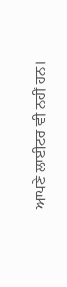ਆਪਣੇ ਲਾਈਟਰ ਵੀ ਨਹੀਂ ਹਨ।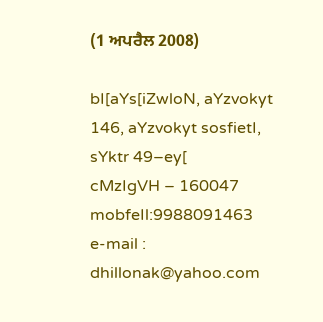(1 ਅਪਰੈਲ 2008)

bI[aYs[iZwloN, aYzvokyt
146, aYzvokyt sosfietI, sYktr 49–ey[
cMzIgVH – 160047
mobfeIl:9988091463
e-mail : dhillonak@yahoo.com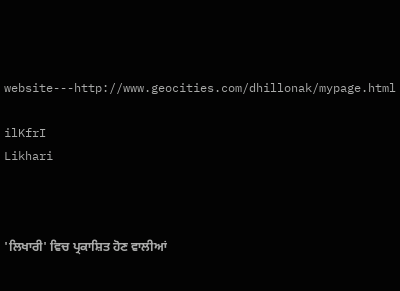website---http://www.geocities.com/dhillonak/mypage.html

ilKfrI
Likhari



'ਲਿਖਾਰੀ' ਵਿਚ ਪ੍ਰਕਾਸ਼ਿਤ ਹੋਣ ਵਾਲੀਆਂ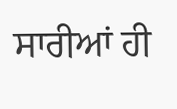ਸਾਰੀਆਂ ਹੀ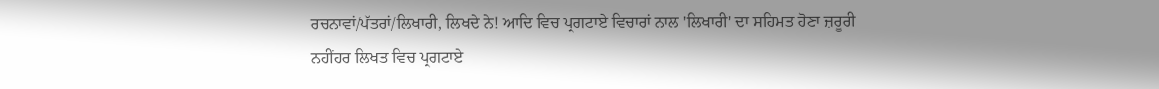ਰਚਨਾਵਾਂ/ਪੱਤਰਾਂ/ਲਿਖਾਰੀ, ਲਿਖਦੇ ਨੇ! ਆਦਿ ਵਿਚ ਪ੍ਰਗਟਾਏ ਵਿਚਾਰਾਂ ਨਾਲ 'ਲਿਖਾਰੀ' ਦਾ ਸਹਿਮਤ ਹੋਣਾ ਜ਼ਰੂਰੀ ਨਹੀਂਹਰ ਲਿਖਤ ਵਿਚ ਪ੍ਰਗਟਾਏ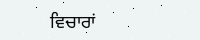ਵਿਚਾਰਾਂ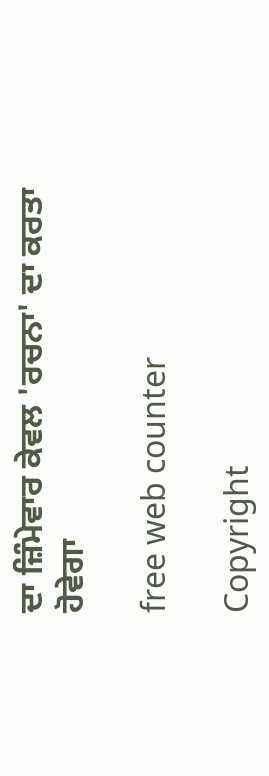ਦਾ ਜ਼ਿੰਮੇਵਾਰ ਕੇਵਲ 'ਰਚਨਾ' ਦਾ ਕਰਤਾ ਹੋਵੇਗਾ

free web counter

Copyright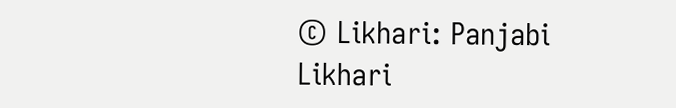© Likhari: Panjabi Likhari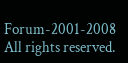Forum-2001-2008 All rights reserved.